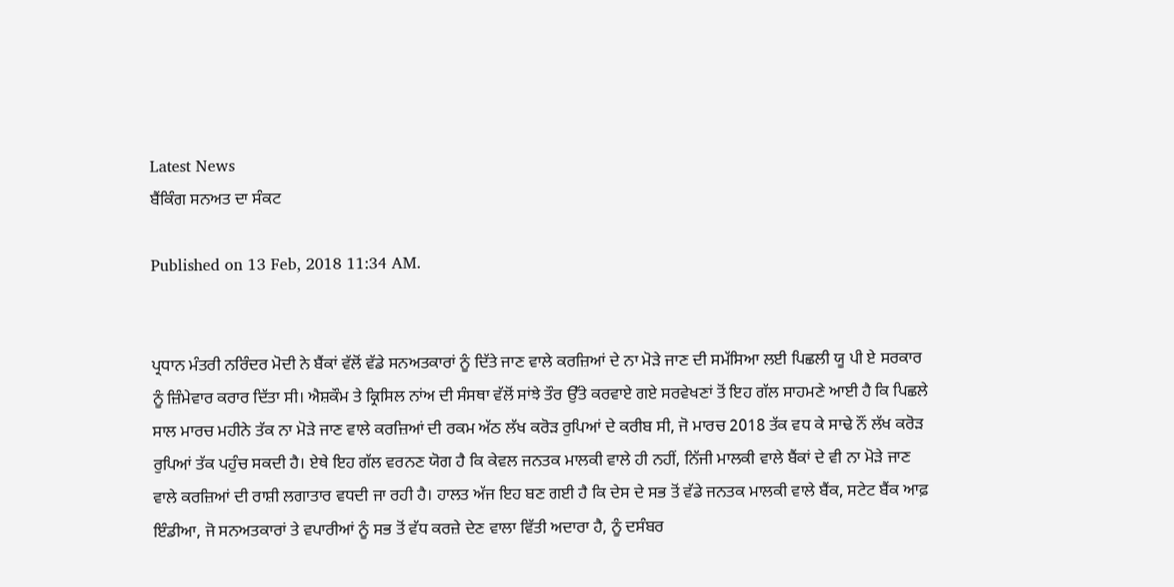Latest News
ਬੈਂਕਿੰਗ ਸਨਅਤ ਦਾ ਸੰਕਟ

Published on 13 Feb, 2018 11:34 AM.


ਪ੍ਰਧਾਨ ਮੰਤਰੀ ਨਰਿੰਦਰ ਮੋਦੀ ਨੇ ਬੈਂਕਾਂ ਵੱਲੋਂ ਵੱਡੇ ਸਨਅਤਕਾਰਾਂ ਨੂੰ ਦਿੱਤੇ ਜਾਣ ਵਾਲੇ ਕਰਜ਼ਿਆਂ ਦੇ ਨਾ ਮੋੜੇ ਜਾਣ ਦੀ ਸਮੱਸਿਆ ਲਈ ਪਿਛਲੀ ਯੂ ਪੀ ਏ ਸਰਕਾਰ ਨੂੰ ਜ਼ਿੰਮੇਵਾਰ ਕਰਾਰ ਦਿੱਤਾ ਸੀ। ਐਸ਼ਕੌਮ ਤੇ ਕ੍ਰਿਸਿਲ ਨਾਂਅ ਦੀ ਸੰਸਥਾ ਵੱਲੋਂ ਸਾਂਝੇ ਤੌਰ ਉੱਤੇ ਕਰਵਾਏ ਗਏ ਸਰਵੇਖਣਾਂ ਤੋਂ ਇਹ ਗੱਲ ਸਾਹਮਣੇ ਆਈ ਹੈ ਕਿ ਪਿਛਲੇ ਸਾਲ ਮਾਰਚ ਮਹੀਨੇ ਤੱਕ ਨਾ ਮੋੜੇ ਜਾਣ ਵਾਲੇ ਕਰਜ਼ਿਆਂ ਦੀ ਰਕਮ ਅੱਠ ਲੱਖ ਕਰੋੜ ਰੁਪਿਆਂ ਦੇ ਕਰੀਬ ਸੀ, ਜੋ ਮਾਰਚ 2018 ਤੱਕ ਵਧ ਕੇ ਸਾਢੇ ਨੌਂ ਲੱਖ ਕਰੋੜ ਰੁਪਿਆਂ ਤੱਕ ਪਹੁੰਚ ਸਕਦੀ ਹੈ। ਏਥੇ ਇਹ ਗੱਲ ਵਰਨਣ ਯੋਗ ਹੈ ਕਿ ਕੇਵਲ ਜਨਤਕ ਮਾਲਕੀ ਵਾਲੇ ਹੀ ਨਹੀਂ, ਨਿੱਜੀ ਮਾਲਕੀ ਵਾਲੇ ਬੈਂਕਾਂ ਦੇ ਵੀ ਨਾ ਮੋੜੇ ਜਾਣ ਵਾਲੇ ਕਰਜ਼ਿਆਂ ਦੀ ਰਾਸ਼ੀ ਲਗਾਤਾਰ ਵਧਦੀ ਜਾ ਰਹੀ ਹੈ। ਹਾਲਤ ਅੱਜ ਇਹ ਬਣ ਗਈ ਹੈ ਕਿ ਦੇਸ ਦੇ ਸਭ ਤੋਂ ਵੱਡੇ ਜਨਤਕ ਮਾਲਕੀ ਵਾਲੇ ਬੈਂਕ, ਸਟੇਟ ਬੈਂਕ ਆਫ਼ ਇੰਡੀਆ, ਜੋ ਸਨਅਤਕਾਰਾਂ ਤੇ ਵਪਾਰੀਆਂ ਨੂੰ ਸਭ ਤੋਂ ਵੱਧ ਕਰਜ਼ੇ ਦੇਣ ਵਾਲਾ ਵਿੱਤੀ ਅਦਾਰਾ ਹੈ, ਨੂੰ ਦਸੰਬਰ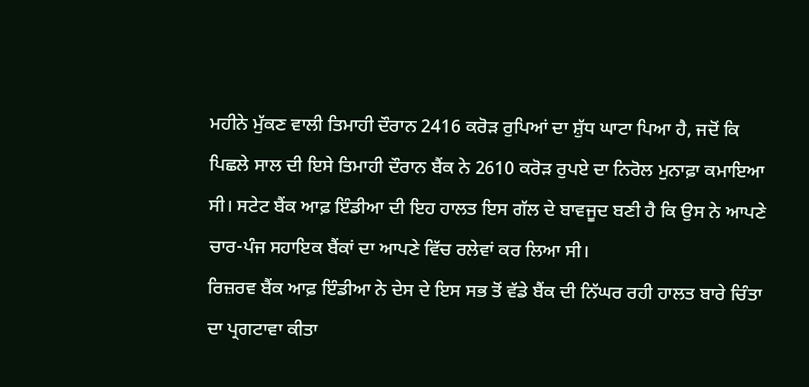ਮਹੀਨੇ ਮੁੱਕਣ ਵਾਲੀ ਤਿਮਾਹੀ ਦੌਰਾਨ 2416 ਕਰੋੜ ਰੁਪਿਆਂ ਦਾ ਸ਼ੁੱਧ ਘਾਟਾ ਪਿਆ ਹੈ, ਜਦੋਂ ਕਿ ਪਿਛਲੇ ਸਾਲ ਦੀ ਇਸੇ ਤਿਮਾਹੀ ਦੌਰਾਨ ਬੈਂਕ ਨੇ 2610 ਕਰੋੜ ਰੁਪਏ ਦਾ ਨਿਰੋਲ ਮੁਨਾਫ਼ਾ ਕਮਾਇਆ ਸੀ। ਸਟੇਟ ਬੈਂਕ ਆਫ਼ ਇੰਡੀਆ ਦੀ ਇਹ ਹਾਲਤ ਇਸ ਗੱਲ ਦੇ ਬਾਵਜੂਦ ਬਣੀ ਹੈ ਕਿ ਉਸ ਨੇ ਆਪਣੇ ਚਾਰ-ਪੰਜ ਸਹਾਇਕ ਬੈਂਕਾਂ ਦਾ ਆਪਣੇ ਵਿੱਚ ਰਲੇਵਾਂ ਕਰ ਲਿਆ ਸੀ।
ਰਿਜ਼ਰਵ ਬੈਂਕ ਆਫ਼ ਇੰਡੀਆ ਨੇ ਦੇਸ ਦੇ ਇਸ ਸਭ ਤੋਂ ਵੱਡੇ ਬੈਂਕ ਦੀ ਨਿੱਘਰ ਰਹੀ ਹਾਲਤ ਬਾਰੇ ਚਿੰਤਾ ਦਾ ਪ੍ਰਗਟਾਵਾ ਕੀਤਾ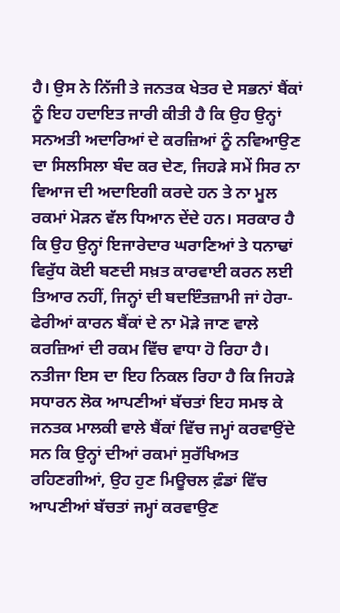ਹੈ। ਉਸ ਨੇ ਨਿੱਜੀ ਤੇ ਜਨਤਕ ਖੇਤਰ ਦੇ ਸਭਨਾਂ ਬੈਂਕਾਂ ਨੂੰ ਇਹ ਹਦਾਇਤ ਜਾਰੀ ਕੀਤੀ ਹੈ ਕਿ ਉਹ ਉਨ੍ਹਾਂ ਸਨਅਤੀ ਅਦਾਰਿਆਂ ਦੇ ਕਰਜ਼ਿਆਂ ਨੂੰ ਨਵਿਆਉਣ ਦਾ ਸਿਲਸਿਲਾ ਬੰਦ ਕਰ ਦੇਣ, ਜਿਹੜੇ ਸਮੇਂ ਸਿਰ ਨਾ ਵਿਆਜ ਦੀ ਅਦਾਇਗੀ ਕਰਦੇ ਹਨ ਤੇ ਨਾ ਮੂਲ ਰਕਮਾਂ ਮੋੜਨ ਵੱਲ ਧਿਆਨ ਦੇਂਦੇ ਹਨ। ਸਰਕਾਰ ਹੈ ਕਿ ਉਹ ਉਨ੍ਹਾਂ ਇਜਾਰੇਦਾਰ ਘਰਾਣਿਆਂ ਤੇ ਧਨਾਢਾਂ ਵਿਰੁੱਧ ਕੋਈ ਬਣਦੀ ਸਖ਼ਤ ਕਾਰਵਾਈ ਕਰਨ ਲਈ ਤਿਆਰ ਨਹੀਂ, ਜਿਨ੍ਹਾਂ ਦੀ ਬਦਇੰਤਜ਼ਾਮੀ ਜਾਂ ਹੇਰਾ-ਫੇਰੀਆਂ ਕਾਰਨ ਬੈਂਕਾਂ ਦੇ ਨਾ ਮੋੜੇ ਜਾਣ ਵਾਲੇ ਕਰਜ਼ਿਆਂ ਦੀ ਰਕਮ ਵਿੱਚ ਵਾਧਾ ਹੋ ਰਿਹਾ ਹੈ। ਨਤੀਜਾ ਇਸ ਦਾ ਇਹ ਨਿਕਲ ਰਿਹਾ ਹੈ ਕਿ ਜਿਹੜੇ ਸਧਾਰਨ ਲੋਕ ਆਪਣੀਆਂ ਬੱਚਤਾਂ ਇਹ ਸਮਝ ਕੇ ਜਨਤਕ ਮਾਲਕੀ ਵਾਲੇ ਬੈਂਕਾਂ ਵਿੱਚ ਜਮ੍ਹਾਂ ਕਰਵਾਉਂਦੇ ਸਨ ਕਿ ਉਨ੍ਹਾਂ ਦੀਆਂ ਰਕਮਾਂ ਸੁਰੱਖਿਅਤ ਰਹਿਣਗੀਆਂ, ਉਹ ਹੁਣ ਮਿਊਚਲ ਫ਼ੰਡਾਂ ਵਿੱਚ ਆਪਣੀਆਂ ਬੱਚਤਾਂ ਜਮ੍ਹਾਂ ਕਰਵਾਉਣ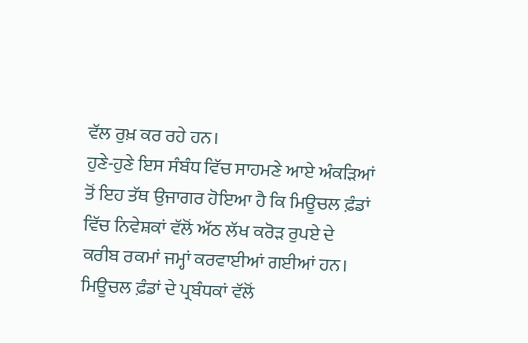ਵੱਲ ਰੁਖ਼ ਕਰ ਰਹੇ ਹਨ।
ਹੁਣੇ-ਹੁਣੇ ਇਸ ਸੰਬੰਧ ਵਿੱਚ ਸਾਹਮਣੇ ਆਏ ਅੰਕੜਿਆਂ ਤੋਂ ਇਹ ਤੱਥ ਉਜਾਗਰ ਹੋਇਆ ਹੈ ਕਿ ਮਿਊਚਲ ਫ਼ੰਡਾਂ ਵਿੱਚ ਨਿਵੇਸ਼ਕਾਂ ਵੱਲੋਂ ਅੱਠ ਲੱਖ ਕਰੋੜ ਰੁਪਏ ਦੇ ਕਰੀਬ ਰਕਮਾਂ ਜਮ੍ਹਾਂ ਕਰਵਾਈਆਂ ਗਈਆਂ ਹਨ। ਮਿਊਚਲ ਫ਼ੰਡਾਂ ਦੇ ਪ੍ਰਬੰਧਕਾਂ ਵੱਲੋਂ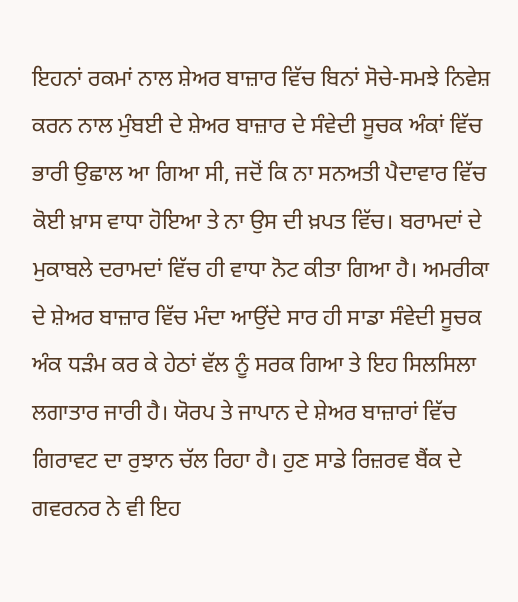ਇਹਨਾਂ ਰਕਮਾਂ ਨਾਲ ਸ਼ੇਅਰ ਬਾਜ਼ਾਰ ਵਿੱਚ ਬਿਨਾਂ ਸੋਚੇ-ਸਮਝੇ ਨਿਵੇਸ਼ ਕਰਨ ਨਾਲ ਮੁੰਬਈ ਦੇ ਸ਼ੇਅਰ ਬਾਜ਼ਾਰ ਦੇ ਸੰਵੇਦੀ ਸੂਚਕ ਅੰਕਾਂ ਵਿੱਚ ਭਾਰੀ ਉਛਾਲ ਆ ਗਿਆ ਸੀ, ਜਦੋਂ ਕਿ ਨਾ ਸਨਅਤੀ ਪੈਦਾਵਾਰ ਵਿੱਚ ਕੋਈ ਖ਼ਾਸ ਵਾਧਾ ਹੋਇਆ ਤੇ ਨਾ ਉਸ ਦੀ ਖ਼ਪਤ ਵਿੱਚ। ਬਰਾਮਦਾਂ ਦੇ ਮੁਕਾਬਲੇ ਦਰਾਮਦਾਂ ਵਿੱਚ ਹੀ ਵਾਧਾ ਨੋਟ ਕੀਤਾ ਗਿਆ ਹੈ। ਅਮਰੀਕਾ ਦੇ ਸ਼ੇਅਰ ਬਾਜ਼ਾਰ ਵਿੱਚ ਮੰਦਾ ਆਉਂਦੇ ਸਾਰ ਹੀ ਸਾਡਾ ਸੰਵੇਦੀ ਸੂਚਕ ਅੰਕ ਧੜੰਮ ਕਰ ਕੇ ਹੇਠਾਂ ਵੱਲ ਨੂੰ ਸਰਕ ਗਿਆ ਤੇ ਇਹ ਸਿਲਸਿਲਾ ਲਗਾਤਾਰ ਜਾਰੀ ਹੈ। ਯੋਰਪ ਤੇ ਜਾਪਾਨ ਦੇ ਸ਼ੇਅਰ ਬਾਜ਼ਾਰਾਂ ਵਿੱਚ ਗਿਰਾਵਟ ਦਾ ਰੁਝਾਨ ਚੱਲ ਰਿਹਾ ਹੈ। ਹੁਣ ਸਾਡੇ ਰਿਜ਼ਰਵ ਬੈਂਕ ਦੇ ਗਵਰਨਰ ਨੇ ਵੀ ਇਹ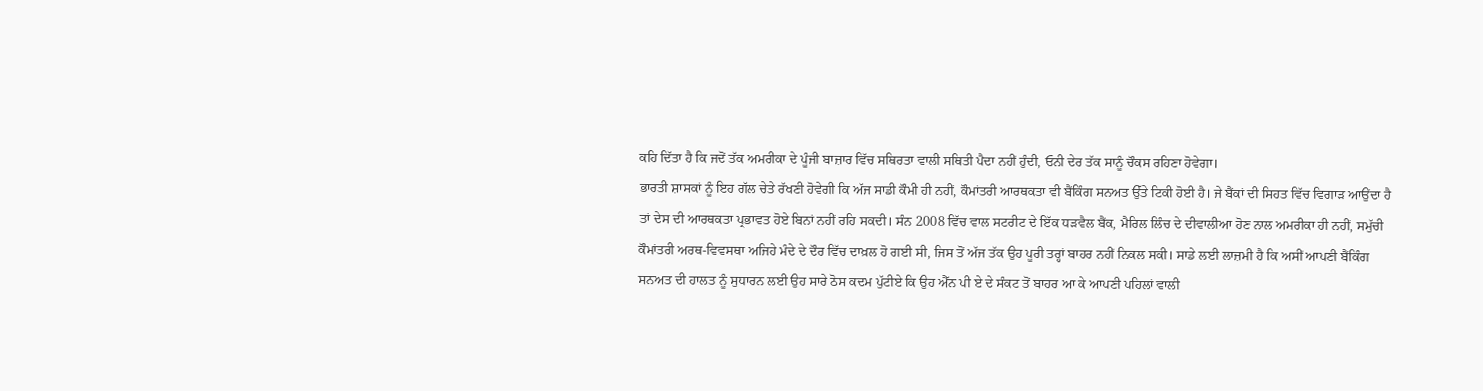ਕਹਿ ਦਿੱਤਾ ਹੈ ਕਿ ਜਦੋਂ ਤੱਕ ਅਮਰੀਕਾ ਦੇ ਪੂੰਜੀ ਬਾਜ਼ਾਰ ਵਿੱਚ ਸਥਿਰਤਾ ਵਾਲੀ ਸਥਿਤੀ ਪੈਦਾ ਨਹੀਂ ਹੁੰਦੀ, ਓਨੀ ਦੇਰ ਤੱਕ ਸਾਨੂੰ ਚੌਕਸ ਰਹਿਣਾ ਹੋਵੇਗਾ।
ਭਾਰਤੀ ਸ਼ਾਸਕਾਂ ਨੂੰ ਇਹ ਗੱਲ ਚੇਤੇ ਰੱਖਣੀ ਹੋਵੇਗੀ ਕਿ ਅੱਜ ਸਾਡੀ ਕੌਮੀ ਹੀ ਨਹੀਂ, ਕੌਮਾਂਤਰੀ ਆਰਥਕਤਾ ਵੀ ਬੈਂਕਿੰਗ ਸਨਅਤ ਉੱਤੇ ਟਿਕੀ ਹੋਈ ਹੈ। ਜੇ ਬੈਂਕਾਂ ਦੀ ਸਿਹਤ ਵਿੱਚ ਵਿਗਾੜ ਆਉਂਦਾ ਹੈ ਤਾਂ ਦੇਸ ਦੀ ਆਰਥਕਤਾ ਪ੍ਰਭਾਵਤ ਹੋਏ ਬਿਨਾਂ ਨਹੀਂ ਰਹਿ ਸਕਦੀ। ਸੰਨ 2008 ਵਿੱਚ ਵਾਲ ਸਟਰੀਟ ਦੇ ਇੱਕ ਧੜਵੈਲ ਬੈਂਕ, ਮੈਰਿਲ ਲਿੰਚ ਦੇ ਦੀਵਾਲੀਆ ਹੋਣ ਨਾਲ ਅਮਰੀਕਾ ਹੀ ਨਹੀਂ, ਸਮੁੱਚੀ ਕੌਮਾਂਤਰੀ ਅਰਥ-ਵਿਵਸਥਾ ਅਜਿਹੇ ਮੰਦੇ ਦੇ ਦੌਰ ਵਿੱਚ ਦਾਖ਼ਲ ਹੋ ਗਈ ਸੀ, ਜਿਸ ਤੋਂ ਅੱਜ ਤੱਕ ਉਹ ਪੂਰੀ ਤਰ੍ਹਾਂ ਬਾਹਰ ਨਹੀਂ ਨਿਕਲ ਸਕੀ। ਸਾਡੇ ਲਈ ਲਾਜ਼ਮੀ ਹੈ ਕਿ ਅਸੀਂ ਆਪਣੀ ਬੈਂਕਿੰਗ ਸਨਅਤ ਦੀ ਹਾਲਤ ਨੂੰ ਸੁਧਾਰਨ ਲਈ ਉਹ ਸਾਰੇ ਠੋਸ ਕਦਮ ਪੁੱਟੀਏ ਕਿ ਉਹ ਐੱਨ ਪੀ ਏ ਦੇ ਸੰਕਟ ਤੋਂ ਬਾਹਰ ਆ ਕੇ ਆਪਣੀ ਪਹਿਲਾਂ ਵਾਲੀ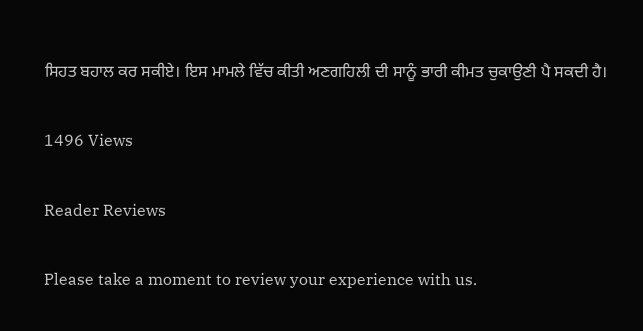ਸਿਹਤ ਬਹਾਲ ਕਰ ਸਕੀਏ। ਇਸ ਮਾਮਲੇ ਵਿੱਚ ਕੀਤੀ ਅਣਗਹਿਲੀ ਦੀ ਸਾਨੂੰ ਭਾਰੀ ਕੀਮਤ ਚੁਕਾਉਣੀ ਪੈ ਸਕਦੀ ਹੈ।

1496 Views

Reader Reviews

Please take a moment to review your experience with us.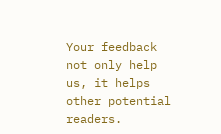Your feedback not only help us, it helps other potential readers.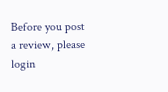Before you post a review, please login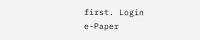first. Login
e-Paper